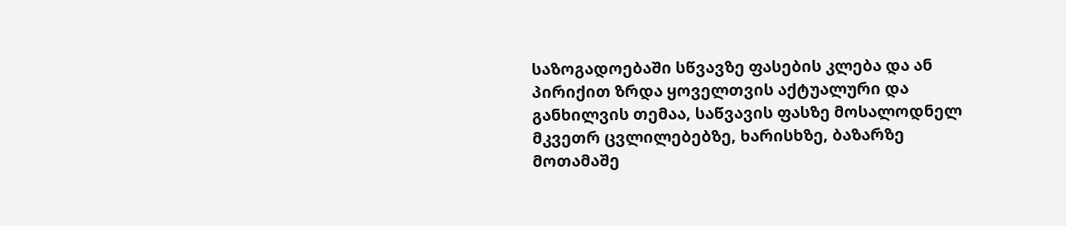საზოგადოებაში სწვავზე ფასების კლება და ან პირიქით ზრდა ყოველთვის აქტუალური და განხილვის თემაა, საწვავის ფასზე მოსალოდნელ მკვეთრ ცვლილებებზე, ხარისხზე, ბაზარზე მოთამაშე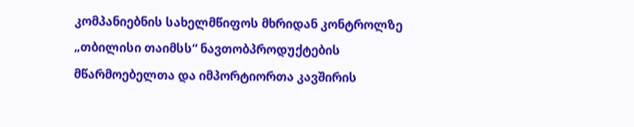კომპანიებნის სახელმწიფოს მხრიდან კონტროლზე „თბილისი თაიმსს“ ნავთობპროდუქტების მწარმოებელთა და იმპორტიორთა კავშირის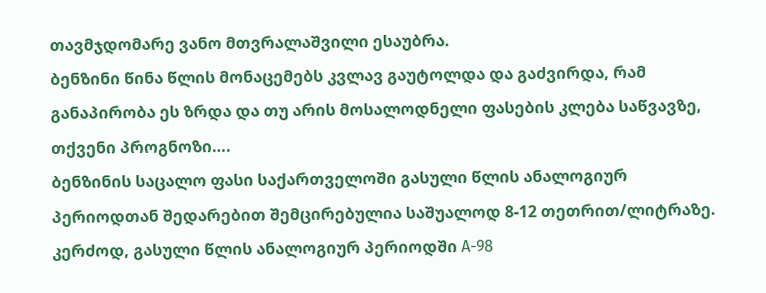თავმჯდომარე ვანო მთვრალაშვილი ესაუბრა.
ბენზინი წინა წლის მონაცემებს კვლავ გაუტოლდა და გაძვირდა, რამ განაპირობა ეს ზრდა და თუ არის მოსალოდნელი ფასების კლება საწვავზე, თქვენი პროგნოზი….
ბენზინის საცალო ფასი საქართველოში გასული წლის ანალოგიურ პერიოდთან შედარებით შემცირებულია საშუალოდ 8-12 თეთრით/ლიტრაზე. კერძოდ, გასული წლის ანალოგიურ პერიოდში A-98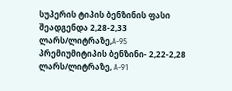სუპერის ტიპის ბენზინის ფასი შეადგენდა 2,28-2,33 ლარს/ლიტრაზე,A-95 პრემიუმიტიპის ბენზინი- 2,22-2,28 ლარს/ლიტრაზე, A-91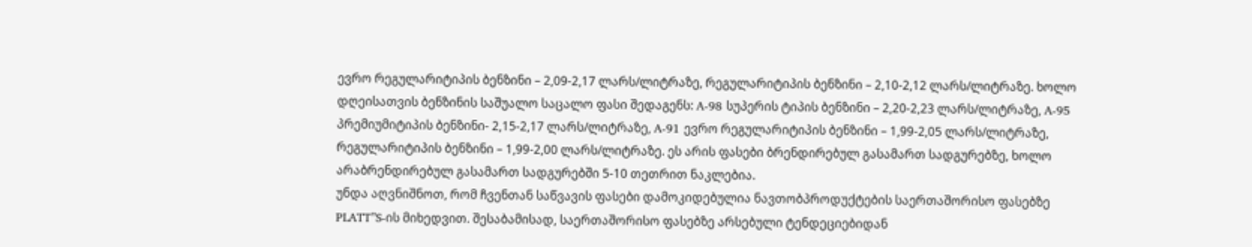ევრო რეგულარიტიპის ბენზინი – 2,09-2,17 ლარს/ლიტრაზე, რეგულარიტიპის ბენზინი – 2,10-2,12 ლარს/ლიტრაზე. ხოლო დღეისათვის ბენზინის საშუალო საცალო ფასი შედაგენს: A-98 სუპერის ტიპის ბენზინი – 2,20-2,23 ლარს/ლიტრაზე, A-95 პრემიუმიტიპის ბენზინი- 2,15-2,17 ლარს/ლიტრაზე, A-91 ევრო რეგულარიტიპის ბენზინი – 1,99-2,05 ლარს/ლიტრაზე, რეგულარიტიპის ბენზინი – 1,99-2,00 ლარს/ლიტრაზე. ეს არის ფასები ბრენდირებულ გასამართ სადგურებზე, ხოლო არაბრენდირებულ გასამართ სადგურებში 5-10 თეთრით ნაკლებია.
უნდა აღვნიშნოთ, რომ ჩვენთან საწვავის ფასები დამოკიდებულია ნავთობპროდუქტების საერთაშორისო ფასებზე PLATT”S-ის მიხედვით. შესაბამისად, საერთაშორისო ფასებზე არსებული ტენდეციებიდან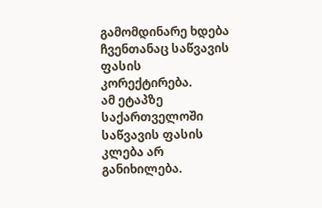გამომდინარე ხდება ჩვენთანაც საწვავის ფასის კორექტირება.
ამ ეტაპზე საქართველოში საწვავის ფასის კლება არ განიხილება.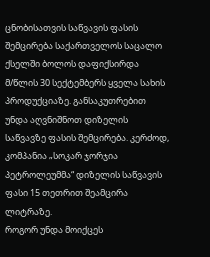ცნობისათვის საწვავის ფასის შემცირება საქართველოს საცალო ქსელში ბოლოს დაფიქსირდა მ/წლის 30 სექტემბერს ყველა სახის პროდუქციაზე. განსაკუთრებით უნდა აღვნიშნოთ დიზელის საწვავზე ფასის შემცირება. კერძოდ, კომპანია „სოკარ ჯორჯია პეტროლეუმმა“ დიზელის საწვავის ფასი 15 თეთრით შეამცირა ლიტრაზე.
როგორ უნდა მოიქცეს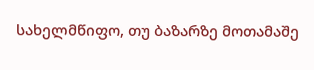სახელმწიფო, თუ ბაზარზე მოთამაშე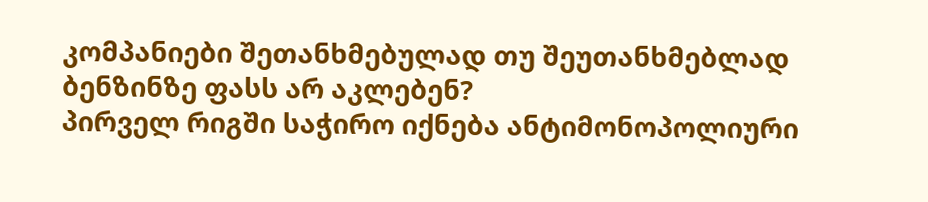კომპანიები შეთანხმებულად თუ შეუთანხმებლად ბენზინზე ფასს არ აკლებენ?
პირველ რიგში საჭირო იქნება ანტიმონოპოლიური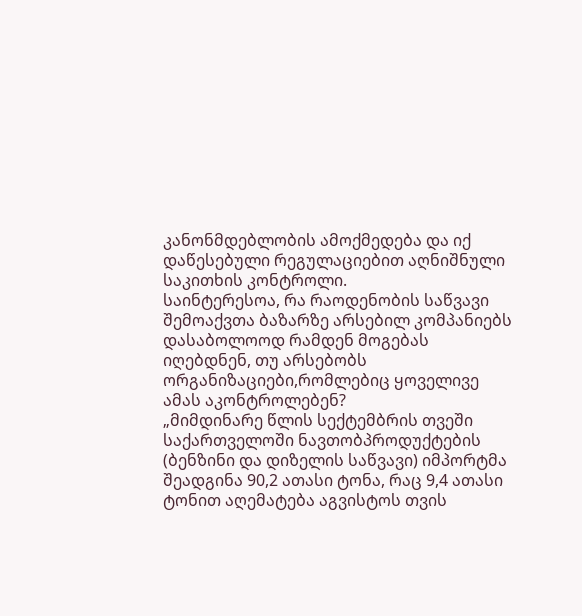კანონმდებლობის ამოქმედება და იქ დაწესებული რეგულაციებით აღნიშნული საკითხის კონტროლი.
საინტერესოა, რა რაოდენობის საწვავი შემოაქვთა ბაზარზე არსებილ კომპანიებს დასაბოლოოდ რამდენ მოგებას იღებდნენ, თუ არსებობს ორგანიზაციები,რომლებიც ყოველივე ამას აკონტროლებენ?
„მიმდინარე წლის სექტემბრის თვეში საქართველოში ნავთობპროდუქტების (ბენზინი და დიზელის საწვავი) იმპორტმა შეადგინა 90,2 ათასი ტონა, რაც 9,4 ათასი ტონით აღემატება აგვისტოს თვის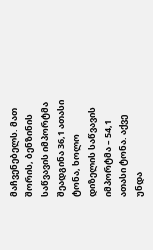მაჩვენებელს. მათ შორის, ბენზინის საწვავის იმპორტმა შეადგინა 36,1 ათასი ტონა, ხოლო დიზელის საწვავის იმპორტმა – 54,1 ათასი ტონა. აქვე უნდა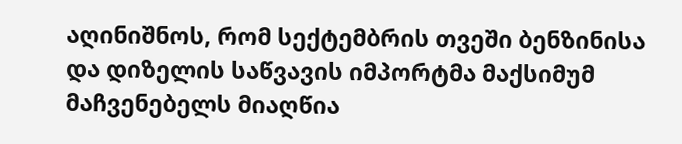აღინიშნოს, რომ სექტემბრის თვეში ბენზინისა და დიზელის საწვავის იმპორტმა მაქსიმუმ მაჩვენებელს მიაღწია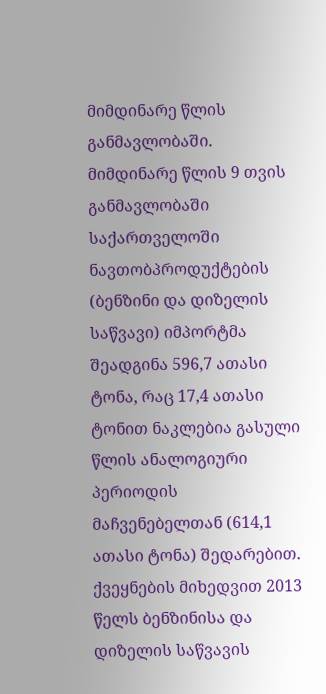მიმდინარე წლის განმავლობაში.
მიმდინარე წლის 9 თვის განმავლობაში საქართველოში ნავთობპროდუქტების (ბენზინი და დიზელის საწვავი) იმპორტმა შეადგინა 596,7 ათასი ტონა, რაც 17,4 ათასი ტონით ნაკლებია გასული წლის ანალოგიური პერიოდის მაჩვენებელთან (614,1 ათასი ტონა) შედარებით.
ქვეყნების მიხედვით 2013 წელს ბენზინისა და დიზელის საწვავის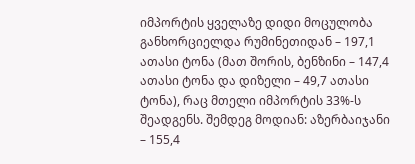იმპორტის ყველაზე დიდი მოცულობა განხორციელდა რუმინეთიდან – 197,1 ათასი ტონა (მათ შორის, ბენზინი – 147,4 ათასი ტონა და დიზელი – 49,7 ათასი ტონა), რაც მთელი იმპორტის 33%-ს შეადგენს. შემდეგ მოდიან: აზერბაიჯანი – 155,4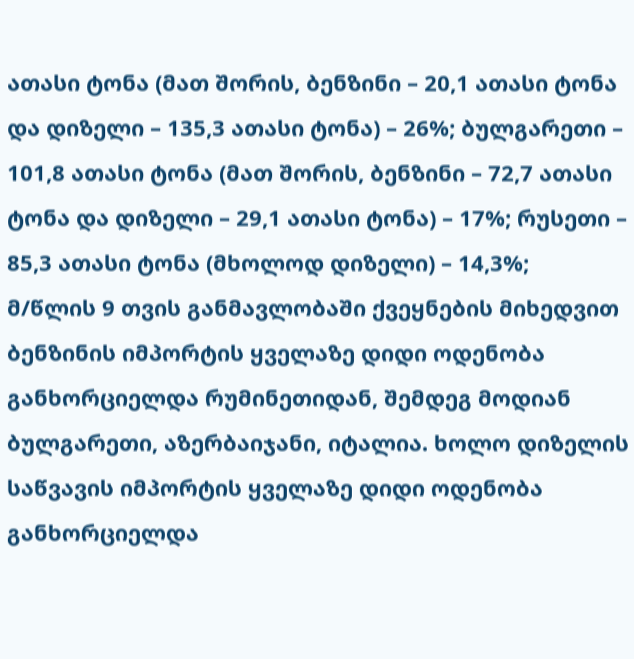ათასი ტონა (მათ შორის, ბენზინი – 20,1 ათასი ტონა და დიზელი – 135,3 ათასი ტონა) – 26%; ბულგარეთი – 101,8 ათასი ტონა (მათ შორის, ბენზინი – 72,7 ათასი ტონა და დიზელი – 29,1 ათასი ტონა) – 17%; რუსეთი – 85,3 ათასი ტონა (მხოლოდ დიზელი) – 14,3%;
მ/წლის 9 თვის განმავლობაში ქვეყნების მიხედვით ბენზინის იმპორტის ყველაზე დიდი ოდენობა განხორციელდა რუმინეთიდან, შემდეგ მოდიან ბულგარეთი, აზერბაიჯანი, იტალია. ხოლო დიზელის საწვავის იმპორტის ყველაზე დიდი ოდენობა განხორციელდა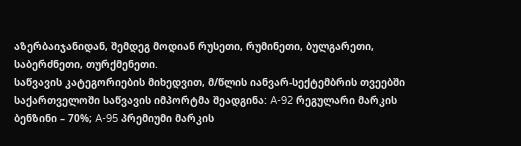აზერბაიჯანიდან, შემდეგ მოდიან რუსეთი, რუმინეთი, ბულგარეთი, საბერძნეთი, თურქმენეთი.
საწვავის კატეგორიების მიხედვით, მ/წლის იანვარ-სექტემბრის თვეებში საქართველოში საწვავის იმპორტმა შეადგინა: A-92 რეგულარი მარკის ბენზინი – 70%; A-95 პრემიუმი მარკის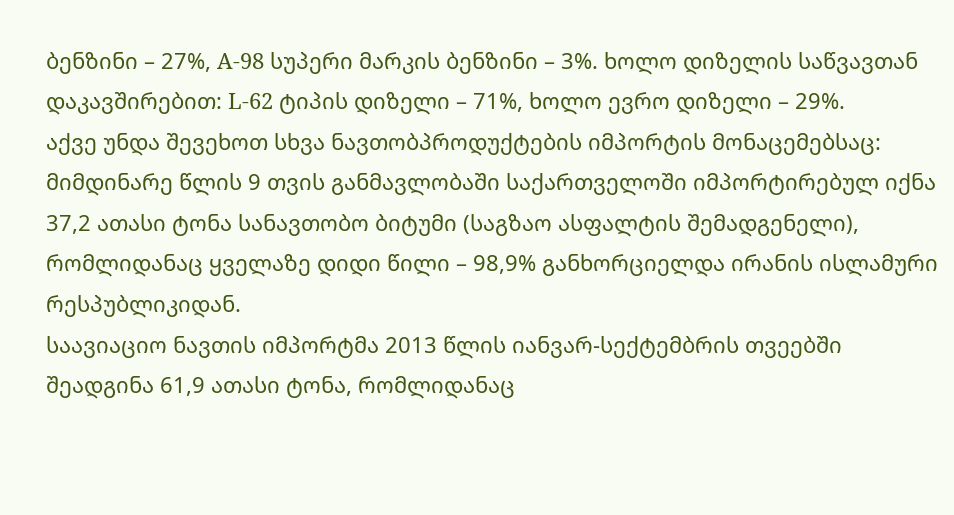ბენზინი – 27%, A-98 სუპერი მარკის ბენზინი – 3%. ხოლო დიზელის საწვავთან დაკავშირებით: L-62 ტიპის დიზელი – 71%, ხოლო ევრო დიზელი – 29%.
აქვე უნდა შევეხოთ სხვა ნავთობპროდუქტების იმპორტის მონაცემებსაც:
მიმდინარე წლის 9 თვის განმავლობაში საქართველოში იმპორტირებულ იქნა 37,2 ათასი ტონა სანავთობო ბიტუმი (საგზაო ასფალტის შემადგენელი), რომლიდანაც ყველაზე დიდი წილი – 98,9% განხორციელდა ირანის ისლამური რესპუბლიკიდან.
საავიაციო ნავთის იმპორტმა 2013 წლის იანვარ-სექტემბრის თვეებში შეადგინა 61,9 ათასი ტონა, რომლიდანაც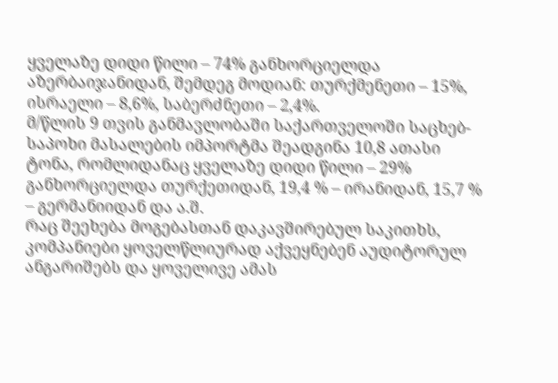ყველაზე დიდი წილი – 74% განხორციელდა აზერბაიჯანიდან, შემდეგ მოდიან: თურქმენეთი – 15%, ისრაელი – 8,6%, საბერძნეთი – 2,4%.
მ/წლის 9 თვის განმავლობაში საქართველოში საცხებ-საპოხი მასალების იმპორტმა შეადგინა 10,8 ათასი ტონა, რომლიდანაც ყველაზე დიდი წილი – 29% განხორციელდა თურქეთიდან, 19,4 % – ირანიდან, 15,7 % – გერმანიიდან და ა.შ.
რაც შეეხება მოგებასთან დაკავშირებულ საკითხს, კომპანიები ყოველწლიურად აქვეყნებენ აუდიტორულ ანგარიშებს და ყოველივე ამას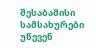შესაბამისი სამსახურები უწევენ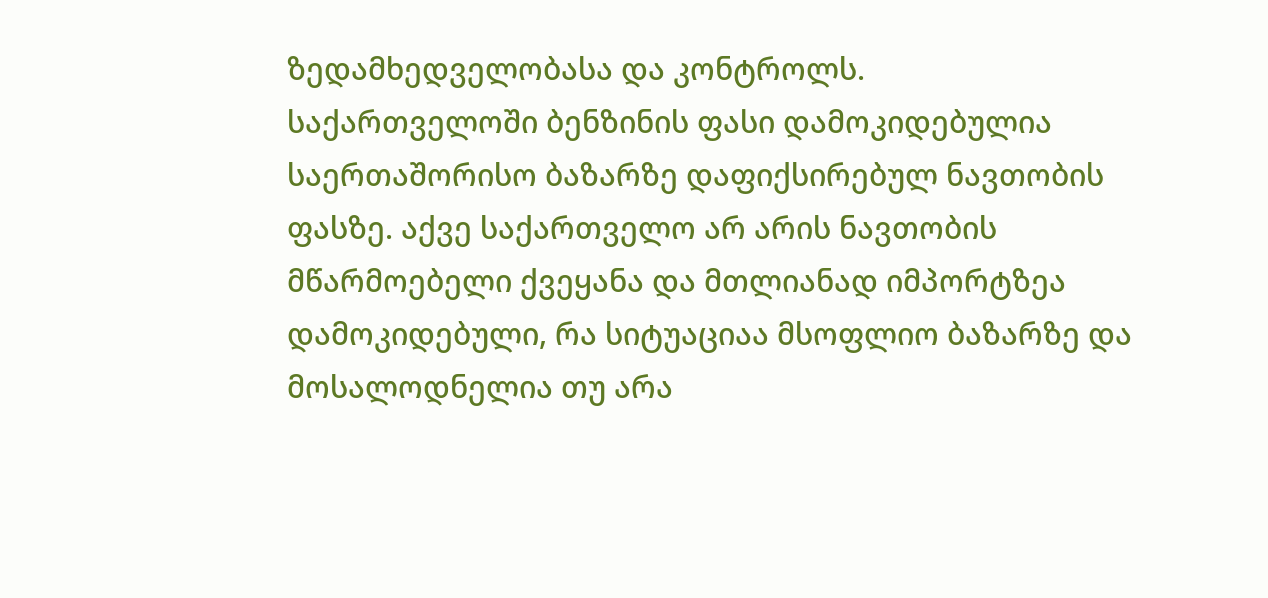ზედამხედველობასა და კონტროლს.
საქართველოში ბენზინის ფასი დამოკიდებულია საერთაშორისო ბაზარზე დაფიქსირებულ ნავთობის ფასზე. აქვე საქართველო არ არის ნავთობის მწარმოებელი ქვეყანა და მთლიანად იმპორტზეა დამოკიდებული, რა სიტუაციაა მსოფლიო ბაზარზე და მოსალოდნელია თუ არა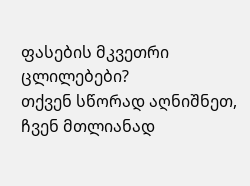ფასების მკვეთრი ცლილებები?
თქვენ სწორად აღნიშნეთ, ჩვენ მთლიანად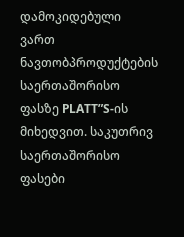დამოკიდებული ვართ ნავთობპროდუქტების საერთაშორისო ფასზე PLATT”S-ის მიხედვით. საკუთრივ საერთაშორისო ფასები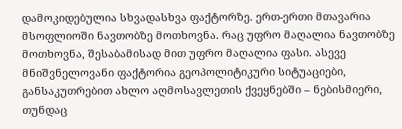დამოკიდებულია სხვადასხვა ფაქტორზე. ერთ-ერთი მთავარია მსოფლიოში ნავთობზე მოთხოვნა. რაც უფრო მაღალია ნავთობზე მოთხოვნა, შესაბამისად მით უფრო მაღალია ფასი. ასევე მნიშვნელოვანი ფაქტორია გეოპოლიტიკური სიტუაციები, განსაკუთრებით ახლო აღმოსავლეთის ქვეყნებში – ნებისმიერი, თუნდაც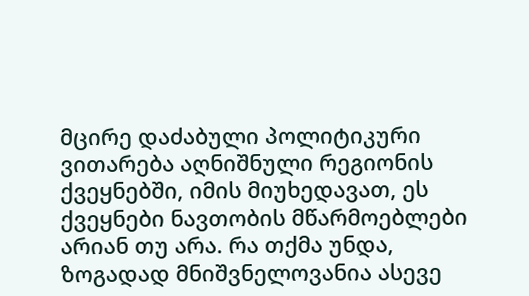მცირე დაძაბული პოლიტიკური ვითარება აღნიშნული რეგიონის ქვეყნებში, იმის მიუხედავათ, ეს ქვეყნები ნავთობის მწარმოებლები არიან თუ არა. რა თქმა უნდა, ზოგადად მნიშვნელოვანია ასევე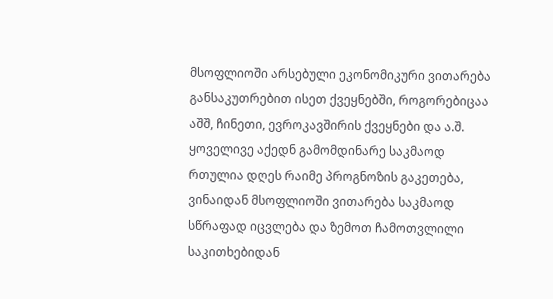მსოფლიოში არსებული ეკონომიკური ვითარება განსაკუთრებით ისეთ ქვეყნებში, როგორებიცაა აშშ, ჩინეთი, ევროკავშირის ქვეყნები და ა.შ.
ყოველივე აქედნ გამომდინარე საკმაოდ რთულია დღეს რაიმე პროგნოზის გაკეთება, ვინაიდან მსოფლიოში ვითარება საკმაოდ სწრაფად იცვლება და ზემოთ ჩამოთვლილი საკითხებიდან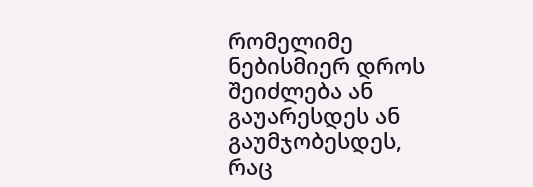რომელიმე ნებისმიერ დროს შეიძლება ან გაუარესდეს ან გაუმჯობესდეს, რაც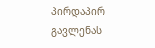პირდაპირ გავლენას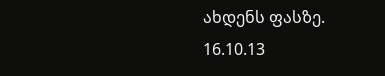ახდენს ფასზე.
16.10.13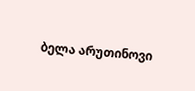ბელა არუთინოვი